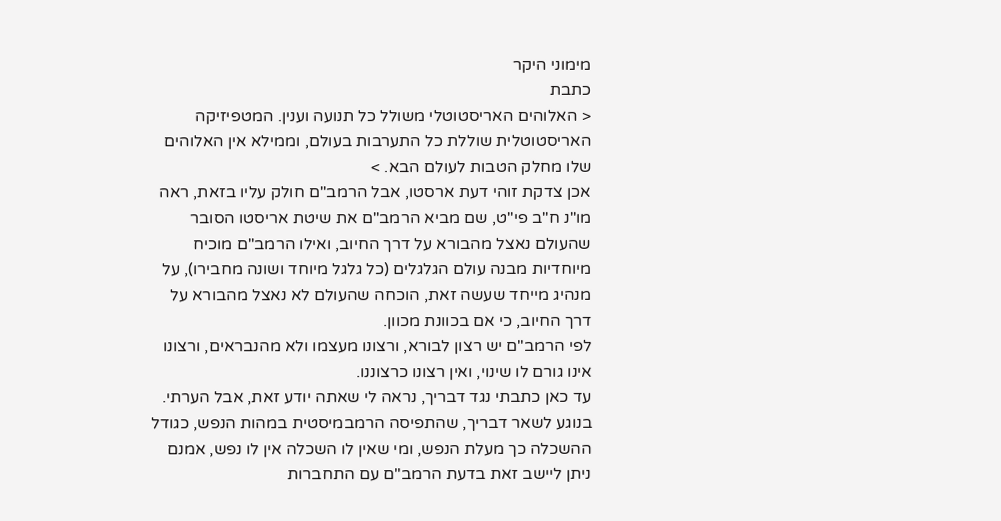מימוני היקר
כתבת
< האלוהים האריסטוטלי משולל כל תנועה וענין. המטפיזיקה האריסטוטלית שוללת כל התערבות בעולם, וממילא אין האלוהים שלו מחלק הטבות לעולם הבא. >
אכן צדקת זוהי דעת ארסטו, אבל הרמב"ם חולק עליו בזאת, ראה מו"נ ח"ב פי"ט, שם מביא הרמב"ם את שיטת אריסטו הסובר שהעולם נאצל מהבורא על דרך החיוב, ואילו הרמב"ם מוכיח מיוחדיות מבנה עולם הגלגלים (כל גלגל מיוחד ושונה מחבירו), על מנהיג מייחד שעשה זאת, הוכחה שהעולם לא נאצל מהבורא על דרך החיוב, כי אם בכוונת מכוון.
לפי הרמב"ם יש רצון לבורא, ורצונו מעצמו ולא מהנבראים, ורצונו אינו גורם לו שינוי, ואין רצונו כרצוננו.
עד כאן כתבתי נגד דבריך, נראה לי שאתה יודע זאת, אבל הערתי.
בנוגע לשאר דבריך, שהתפיסה הרמבמיסטית במהות הנפש, כגודל ההשכלה כך מעלת הנפש, ומי שאין לו השכלה אין לו נפש, אמנם ניתן ליישב זאת בדעת הרמב"ם עם התחברות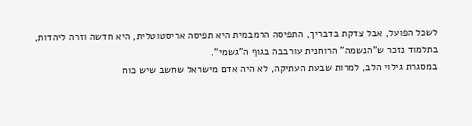לשכל הפועל, אבל צדקת בדבריך, התפיסה הרמבמית היא תפיסה אריסטוטלית, היא חדשה וזרה ליהדות, בתלמוד נזכר ש"הנשמה" הרוחנית עורבבה בגוף ה"גשמי".
במסגרת גילוי הלב, למרות שבעת העתיקה, לא היה אדם מישראל שחשב שיש כוח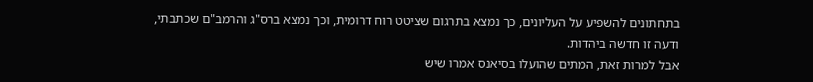בתחתונים להשפיע על העליונים, כך נמצא בתרגום שציטט רוח דרומית, וכך נמצא ברס"ג והרמב"ם שכתבתי, ודעה זו חדשה ביהדות.
אבל למרות זאת, המתים שהועלו בסיאנס אמרו שיש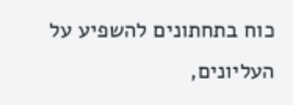כוח בתחתונים להשפיע על העליונים,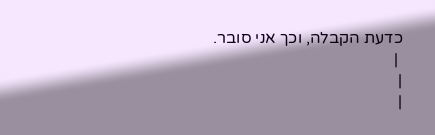כדעת הקבלה, וכך אני סובר.
 |
|
|